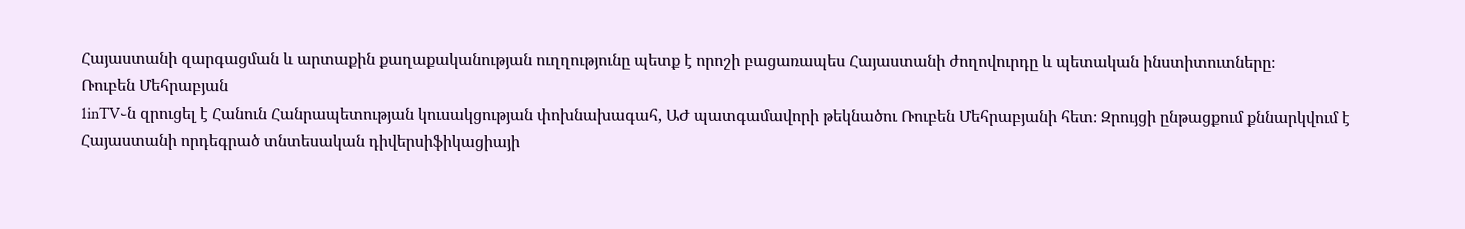Հայաստանի զարգացման և արտաքին քաղաքականության ուղղությունը պետք է որոշի բացառապես Հայաստանի ժողովուրդը և պետական ինստիտուտները։
Ռուբեն Մեհրաբյան
1inTV֊ն զրուցել է Հանուն Հանրապետության կուսակցության փոխնախագահ, ԱԺ պատգամավորի թեկնածու Ռուբեն Մեհրաբյանի հետ։ Զրույցի ընթացքում քննարկվում է Հայաստանի որդեգրած տնտեսական դիվերսիֆիկացիայի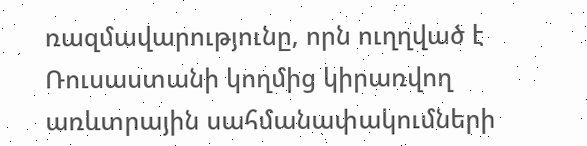ռազմավարությունը, որն ուղղված է Ռուսաստանի կողմից կիրառվող առևտրային սահմանափակումների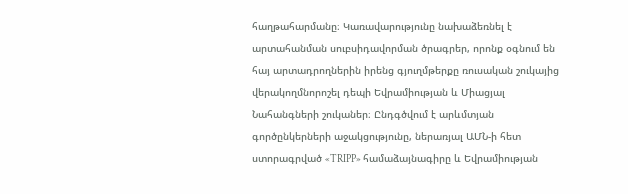հաղթահարմանը։ Կառավարությունը նախաձեռնել է արտահանման սուբսիդավորման ծրագրեր, որոնք օգնում են հայ արտադրողներին իրենց գյուղմթերքը ռուսական շուկայից վերակողմնորոշել դեպի Եվրամիության և Միացյալ Նահանգների շուկաներ։ Ընդգծվում է արևմտյան գործընկերների աջակցությունը, ներառյալ ԱՄՆ‑ի հետ ստորագրված «TRIPP» համաձայնագիրը և Եվրամիության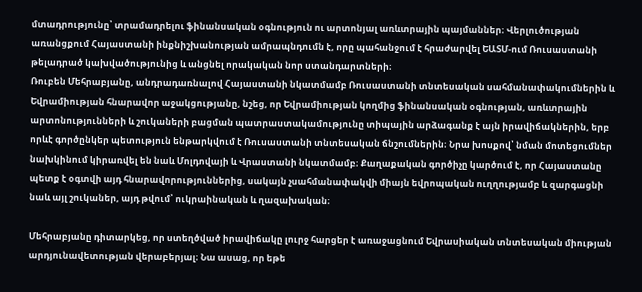մտադրությունը՝ տրամադրելու ֆինանսական օգնություն ու արտոնյալ առևտրային պայմաններ։ Վերլուծության առանցքում Հայաստանի ինքնիշխանության ամրապնդումն է, որը պահանջում է հրաժարվել ԵԱՏՄ-ում Ռուսաստանի թելադրած կախվածությունից և անցնել որակական նոր ստանդարտների։
Ռուբեն Մեհրաբյանը, անդրադառնալով Հայաստանի նկատմամբ Ռուսաստանի տնտեսական սահմանափակումներին և Եվրամիության հնարավոր աջակցությանը, նշեց, որ Եվրամիության կողմից ֆինանսական օգնության, առևտրային արտոնությունների և շուկաների բացման պատրաստակամությունը տիպային արձագանք է այն իրավիճակներին, երբ որևէ գործընկեր պետություն ենթարկվում է Ռուսաստանի տնտեսական ճնշումներին։ Նրա խոսքով՝ նման մոտեցումներ նախկինում կիրառվել են նաև Մոլդովայի և Վրաստանի նկատմամբ։ Քաղաքական գործիչը կարծում է, որ Հայաստանը պետք է օգտվի այդ հնարավորություններից, սակայն չսահմանափակվի միայն եվրոպական ուղղությամբ և զարգացնի նաև այլ շուկաներ, այդ թվում՝ ուկրաինական և ղազախական։

Մեհրաբյանը դիտարկեց, որ ստեղծված իրավիճակը լուրջ հարցեր է առաջացնում Եվրասիական տնտեսական միության արդյունավետության վերաբերյալ։ Նա ասաց, որ եթե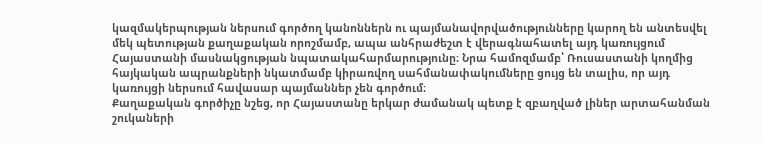կազմակերպության ներսում գործող կանոններն ու պայմանավորվածությունները կարող են անտեսվել մեկ պետության քաղաքական որոշմամբ, ապա անհրաժեշտ է վերագնահատել այդ կառույցում Հայաստանի մասնակցության նպատակահարմարությունը։ Նրա համոզմամբ՝ Ռուսաստանի կողմից հայկական ապրանքների նկատմամբ կիրառվող սահմանափակումները ցույց են տալիս, որ այդ կառույցի ներսում հավասար պայմաններ չեն գործում։
Քաղաքական գործիչը նշեց, որ Հայաստանը երկար ժամանակ պետք է զբաղված լիներ արտահանման շուկաների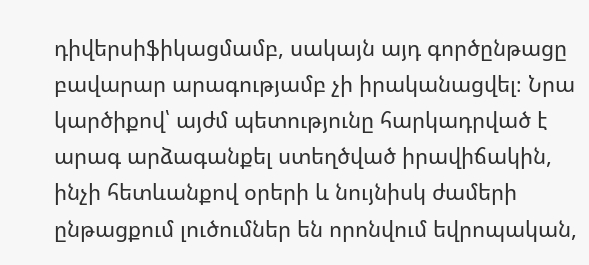դիվերսիֆիկացմամբ, սակայն այդ գործընթացը բավարար արագությամբ չի իրականացվել։ Նրա կարծիքով՝ այժմ պետությունը հարկադրված է արագ արձագանքել ստեղծված իրավիճակին, ինչի հետևանքով օրերի և նույնիսկ ժամերի ընթացքում լուծումներ են որոնվում եվրոպական,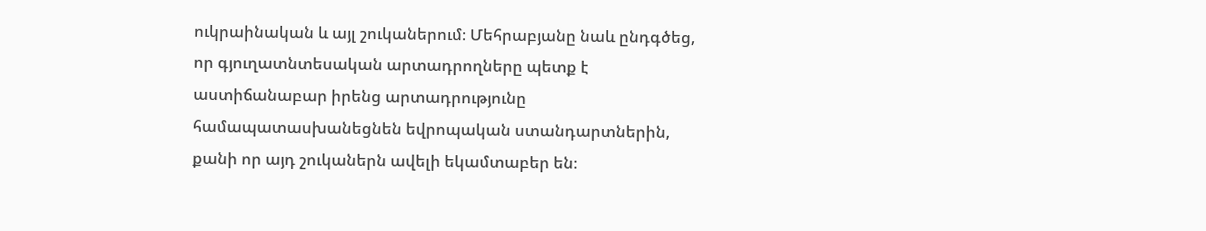ուկրաինական և այլ շուկաներում։ Մեհրաբյանը նաև ընդգծեց, որ գյուղատնտեսական արտադրողները պետք է աստիճանաբար իրենց արտադրությունը համապատասխանեցնեն եվրոպական ստանդարտներին, քանի որ այդ շուկաներն ավելի եկամտաբեր են։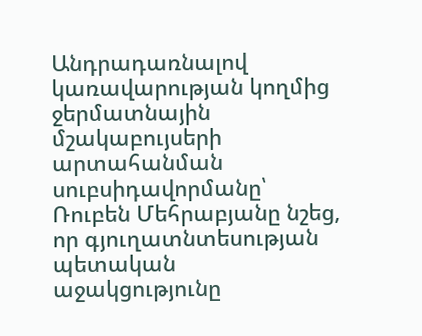Անդրադառնալով կառավարության կողմից ջերմատնային մշակաբույսերի արտահանման սուբսիդավորմանը՝ Ռուբեն Մեհրաբյանը նշեց, որ գյուղատնտեսության պետական աջակցությունը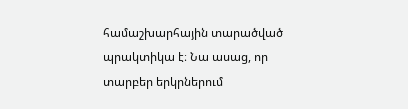համաշխարհային տարածված պրակտիկա է։ Նա ասաց, որ տարբեր երկրներում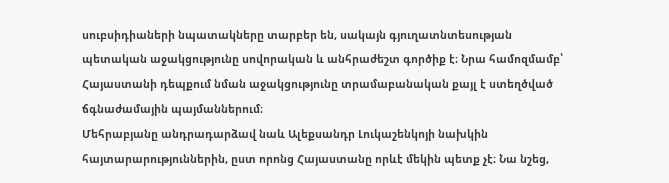սուբսիդիաների նպատակները տարբեր են, սակայն գյուղատնտեսության պետական աջակցությունը սովորական և անհրաժեշտ գործիք է։ Նրա համոզմամբ՝ Հայաստանի դեպքում նման աջակցությունը տրամաբանական քայլ է ստեղծված ճգնաժամային պայմաններում։
Մեհրաբյանը անդրադարձավ նաև Ալեքսանդր Լուկաշենկոյի նախկին հայտարարություններին, ըստ որոնց Հայաստանը որևէ մեկին պետք չէ։ Նա նշեց,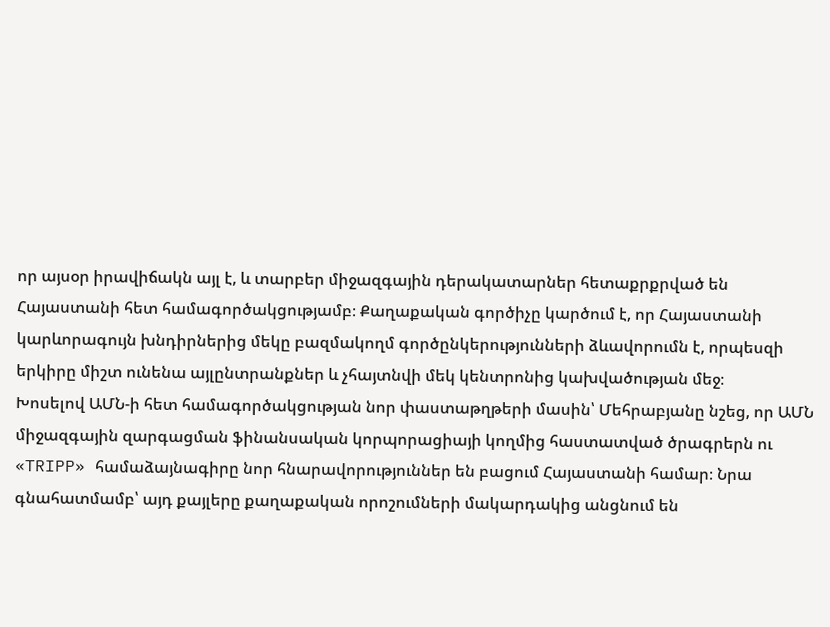որ այսօր իրավիճակն այլ է, և տարբեր միջազգային դերակատարներ հետաքրքրված են Հայաստանի հետ համագործակցությամբ։ Քաղաքական գործիչը կարծում է, որ Հայաստանի կարևորագույն խնդիրներից մեկը բազմակողմ գործընկերությունների ձևավորումն է, որպեսզի երկիրը միշտ ունենա այլընտրանքներ և չհայտնվի մեկ կենտրոնից կախվածության մեջ։
Խոսելով ԱՄՆ‑ի հետ համագործակցության նոր փաստաթղթերի մասին՝ Մեհրաբյանը նշեց, որ ԱՄՆ միջազգային զարգացման ֆինանսական կորպորացիայի կողմից հաստատված ծրագրերն ու «TRIPP» համաձայնագիրը նոր հնարավորություններ են բացում Հայաստանի համար։ Նրա գնահատմամբ՝ այդ քայլերը քաղաքական որոշումների մակարդակից անցնում են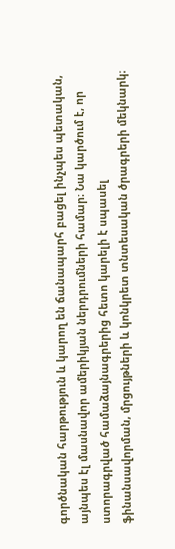գործնական հարթություն և կարող են ճանապարհ բացել ինչպես պետական, այնպես էլ մասնավոր ամերիկյան ներդրումների համար։ Նա կարծում է, որ ստորագրված համաձայնագրերից հետո կարելի է սպասել ֆինանսավորման, մրցույթների և կոնկրետ տնտեսական ծրագրերի մեկնարկ։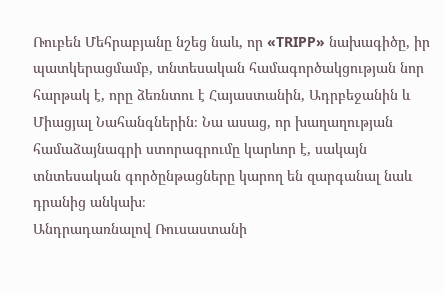Ռուբեն Մեհրաբյանը նշեց նաև, որ «TRIPP» նախագիծը, իր պատկերացմամբ, տնտեսական համագործակցության նոր հարթակ է, որը ձեռնտու է Հայաստանին, Ադրբեջանին և Միացյալ Նահանգներին։ Նա ասաց, որ խաղաղության համաձայնագրի ստորագրումը կարևոր է, սակայն տնտեսական գործընթացները կարող են զարգանալ նաև դրանից անկախ։
Անդրադառնալով Ռուսաստանի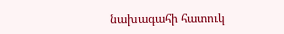նախագահի հատուկ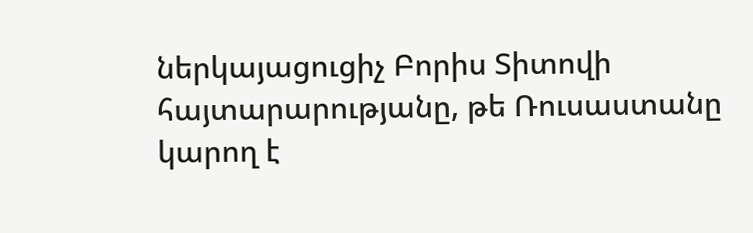ներկայացուցիչ Բորիս Տիտովի հայտարարությանը, թե Ռուսաստանը կարող է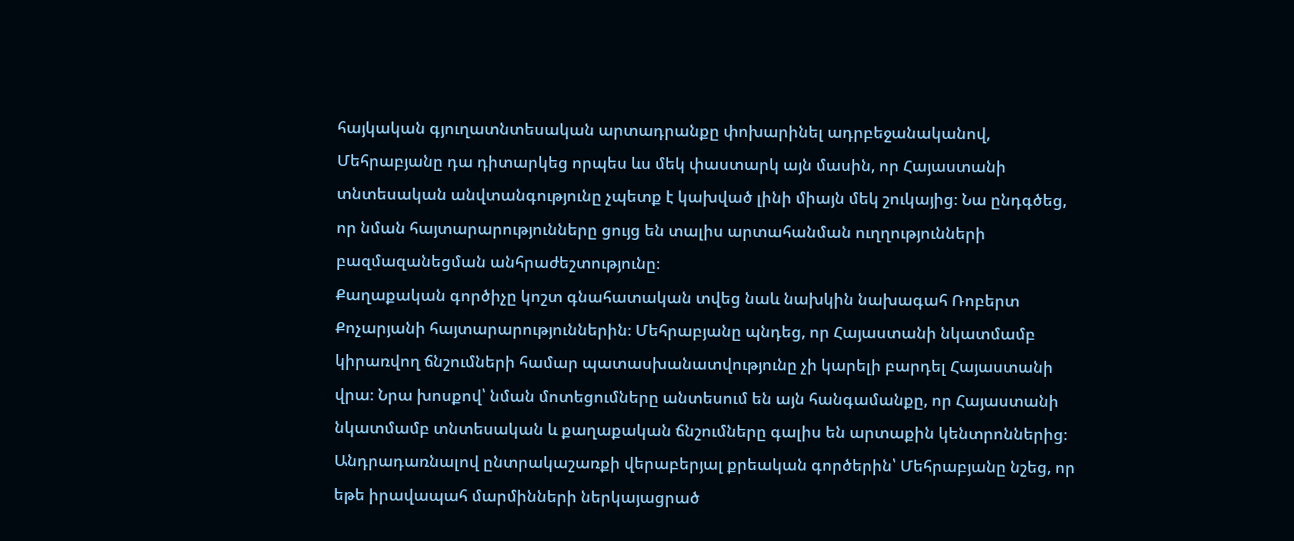հայկական գյուղատնտեսական արտադրանքը փոխարինել ադրբեջանականով, Մեհրաբյանը դա դիտարկեց որպես ևս մեկ փաստարկ այն մասին, որ Հայաստանի տնտեսական անվտանգությունը չպետք է կախված լինի միայն մեկ շուկայից։ Նա ընդգծեց, որ նման հայտարարությունները ցույց են տալիս արտահանման ուղղությունների բազմազանեցման անհրաժեշտությունը։
Քաղաքական գործիչը կոշտ գնահատական տվեց նաև նախկին նախագահ Ռոբերտ Քոչարյանի հայտարարություններին։ Մեհրաբյանը պնդեց, որ Հայաստանի նկատմամբ կիրառվող ճնշումների համար պատասխանատվությունը չի կարելի բարդել Հայաստանի վրա։ Նրա խոսքով՝ նման մոտեցումները անտեսում են այն հանգամանքը, որ Հայաստանի նկատմամբ տնտեսական և քաղաքական ճնշումները գալիս են արտաքին կենտրոններից։
Անդրադառնալով ընտրակաշառքի վերաբերյալ քրեական գործերին՝ Մեհրաբյանը նշեց, որ եթե իրավապահ մարմինների ներկայացրած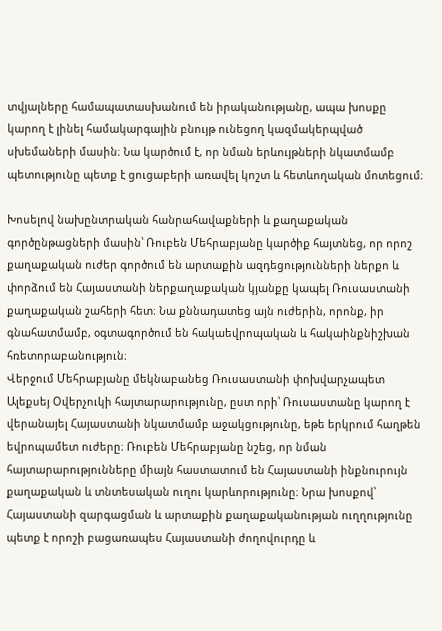տվյալները համապատասխանում են իրականությանը, ապա խոսքը կարող է լինել համակարգային բնույթ ունեցող կազմակերպված սխեմաների մասին։ Նա կարծում է, որ նման երևույթների նկատմամբ պետությունը պետք է ցուցաբերի առավել կոշտ և հետևողական մոտեցում։

Խոսելով նախընտրական հանրահավաքների և քաղաքական գործընթացների մասին՝ Ռուբեն Մեհրաբյանը կարծիք հայտնեց, որ որոշ քաղաքական ուժեր գործում են արտաքին ազդեցությունների ներքո և փորձում են Հայաստանի ներքաղաքական կյանքը կապել Ռուսաստանի քաղաքական շահերի հետ։ Նա քննադատեց այն ուժերին, որոնք, իր գնահատմամբ, օգտագործում են հակաեվրոպական և հակաինքնիշխան հռետորաբանություն։
Վերջում Մեհրաբյանը մեկնաբանեց Ռուսաստանի փոխվարչապետ Ալեքսեյ Օվերչուկի հայտարարությունը, ըստ որի՝ Ռուսաստանը կարող է վերանայել Հայաստանի նկատմամբ աջակցությունը, եթե երկրում հաղթեն եվրոպամետ ուժերը։ Ռուբեն Մեհրաբյանը նշեց, որ նման հայտարարությունները միայն հաստատում են Հայաստանի ինքնուրույն քաղաքական և տնտեսական ուղու կարևորությունը։ Նրա խոսքով՝ Հայաստանի զարգացման և արտաքին քաղաքականության ուղղությունը պետք է որոշի բացառապես Հայաստանի ժողովուրդը և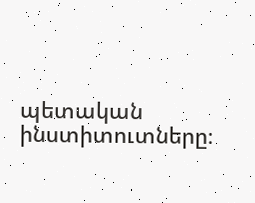պետական ինստիտուտները։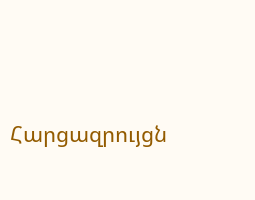Հարցազրույցն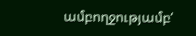ամբողջությամբ‘